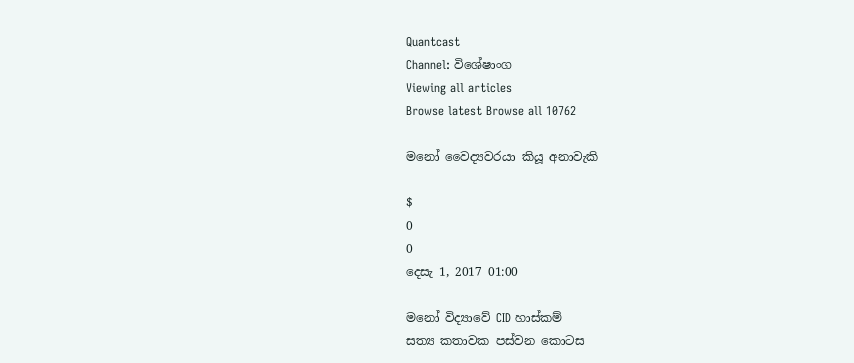Quantcast
Channel: විශේෂාංග
Viewing all articles
Browse latest Browse all 10762

මනෝ වෛද්‍යවරයා කියූ අනාවැකි

$
0
0
දෙසැ 1, 2017 01:00

මනෝ විද්‍යාවේ CID හාස්කම්
සත්‍ය කතාවක පස්වන කොටස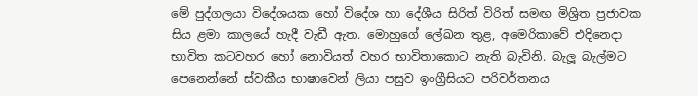මේ පුද්ගලයා විදේශයක හෝ විදේශ හා දේශීය සිරිත් විරිත් සමඟ මිශ්‍රිත ප්‍රජාවක සිය ළමා කාලයේ හැදී වැඩී ඇත. මොහුගේ ලේඛන තුළ, අමෙරිකාවේ එදිනෙදා භාවිත කටවහර හෝ නොවියත් වහර භාවිතාකොට නැති බැවිනි. බැලූ බැල්මට පෙනෙන්නේ ස්වකීය භාෂාවෙන් ලියා පසුව ඉංග්‍රීසියට පරිවර්තනය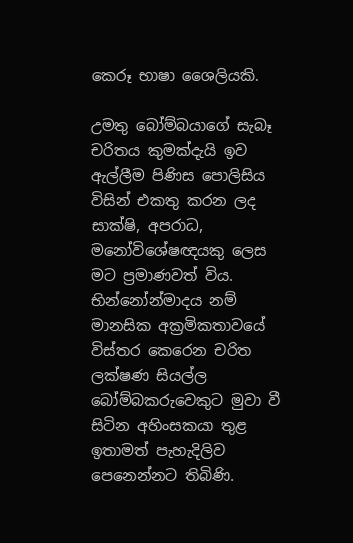කෙරූ භාෂා ශෛලියකි.

උමතු බෝම්බයාගේ සැබෑ චරිතය කුමක්දැයි ඉව ඇල්ලීම පිණිස පොලිසිය විසින් එකතු කරන ලද සාක්ෂි, අපරාධ, මනෝවිශේෂඥයකු ලෙස මට ප්‍රමාණවත් විය. භින්නෝන්මාදය නම් මානසික අක්‍රමිකතාවයේ විස්තර කෙරෙන චරිත ලක්ෂණ සියල්ල බෝම්බකරුවෙකුට මුවා වී සිටින අහිංසකයා තුළ ඉතාමත් පැහැදිලිව පෙනෙන්නට තිබිණි.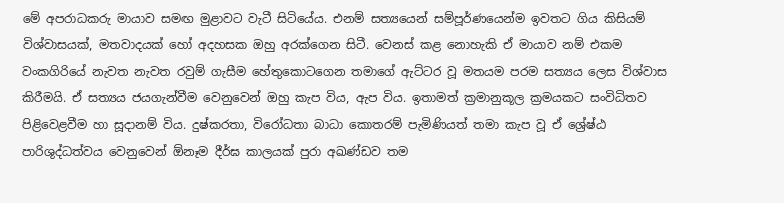මේ අපරාධකරු මායාව සමඟ මුළාවට වැටී සිටියේය. එනම් සත්‍යයෙන් සම්පූර්ණයෙන්ම ඉවතට ගිය කිසියම් විශ්වාසයක්, මතවාදයක් හෝ අදහසක ඔහු අරක්ගෙන සිටී. වෙනස් කළ නොහැකි ඒ මායාව නම් එකම වංකගිරියේ නැවත නැවත රවුම් ගැසීම හේතුකොටගෙන තමාගේ ඇට්ටර වූ මතයම පරම සත්‍යය ලෙස විශ්වාස කිරීමයි. ඒ සත්‍යය ජයගැන්වීම වෙනුවෙන් ඔහු කැප විය, ඇප විය. ඉතාමත් ක්‍රමානුකූල ක්‍රමයකට සංවිධිතව පිළිවෙළවීම හා සූදානම් විය. දුෂ්කරතා, විරෝධතා බාධා කොතරම් පැමිණියත් තමා කැප වූ ඒ ශ්‍රේෂ්ඨ පාරිශුද්ධත්වය වෙනුවෙන් ඕනෑම දීර්ඝ කාලයක් පුරා අඛණ්ඩව තම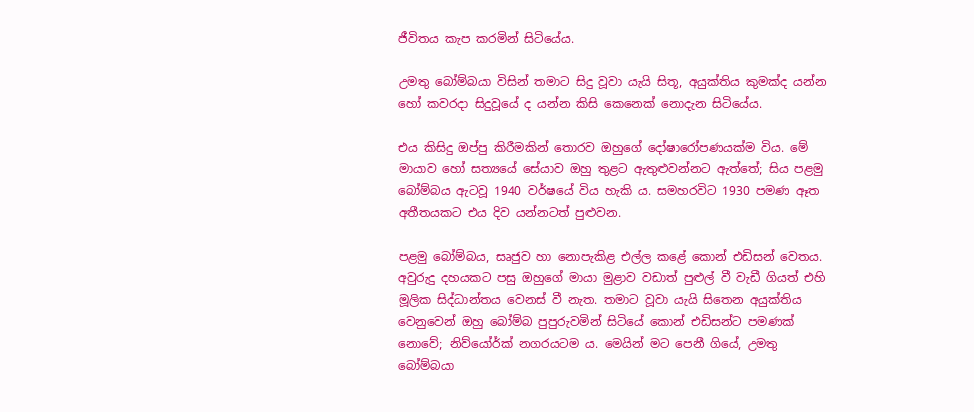ජීවිතය කැප කරමින් සිටියේය.

උමතු බෝම්බයා විසින් තමාට සිදු වූවා යැයි සිතූ, අයුක්තිය කුමක්ද යන්න හෝ කවරදා සිදුවූයේ ද යන්න කිසි කෙනෙක් නොදැන සිටියේය.

එය කිසිදු ඔප්පු කිරීමකින් තොරව ඔහුගේ දෝෂාරෝපණයක්ම විය. මේ මායාව හෝ සත්‍යයේ සේයාව ඔහු තුළට ඇතුළුවන්නට ඇත්තේ; සිය පළමු බෝම්බය ඇටවූ 1940 වර්ෂයේ විය හැකි ය. සමහරවිට 1930 පමණ ඈත අතීතයකට එය දිව යන්නටත් පුළුවන.

පළමු බෝම්බය, සෘජුව හා නොපැකිළ එල්ල කළේ කොන් එඩිසන් වෙතය. අවුරුදු දහයකට පසු ඔහුගේ මායා මුළාව වඩාත් පුළුල් වී වැඩී ගියත් එහි මූලික සිද්ධාන්තය වෙනස් වී නැත. තමාට වූවා යැයි සිතෙන අයුක්තිය වෙනුවෙන් ඔහු බෝම්බ පුපුරුවමින් සිටියේ කොන් එඩිසන්ට පමණක් නොවේ; නිව්යෝර්ක් නගරයටම ය. මෙයින් මට පෙනී ගියේ, උමතු බෝම්බයා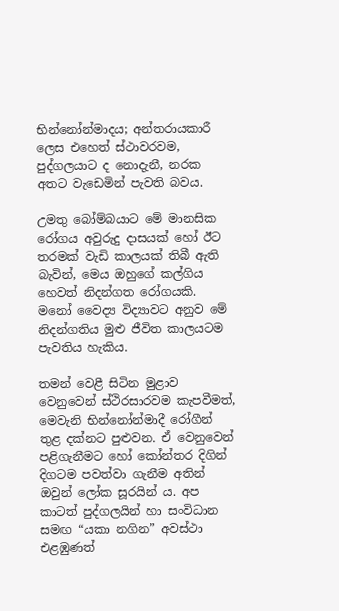භින්නෝන්මාදය; අන්තරායකාරී ලෙස එහෙත් ස්ථාවරවම, පුද්ගලයාට ද නොදැනී, නරක අතට වැඩෙමින් පැවති බවය.

උමතු බෝම්බයාට මේ මානසික රෝගය අවුරුදු දාසයක් හෝ ඊට තරමක් වැඩි කාලයක් තිබී ඇති බැවින්, මෙය ඔහුගේ කල්ගිය හෙවත් නිදන්ගත රෝගයකි. මනෝ වෛද්‍ය විද්‍යාවට අනුව මේ නිදන්ගතිය මුළු ජීවිත කාලයටම පැවතිය හැකිය.

තමන් වෙළී සිටින මුළාව වෙනුවෙන් ස්ථිරසාරවම කැපවීමත්, මෙවැනි භින්නෝන්මාදී රෝගීන් තුළ දක්නට පුළුවන. ඒ වෙනුවෙන් පළිගැනීමට හෝ කෝන්තර දිගින් දිගටම පවත්වා ගැනීම අතින් ඔවුන් ලෝක සූරයින් ය. අප කාටත් පුද්ගලයින් හා සංවිධාන සමඟ “යකා නගින” අවස්ථා එළඹුණත්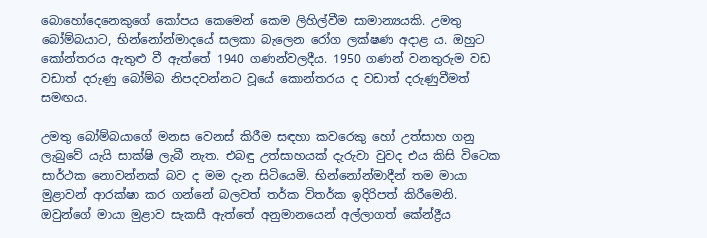බොහෝදෙනෙකුගේ කෝපය කෙමෙන් කෙම ලිහිල්වීම සාමාන්‍යයකි. උමතු බෝම්බයාට, භින්නෝන්මාදයේ සලකා බැලෙන රෝග ලක්ෂණ අදාළ ය. ඔහුට කෝන්තරය ඇතුළු වී ඇත්තේ 1940 ගණන්වලදීය. 1950 ගණන් වනතුරුම වඩ වඩාත් දරුණු බෝම්බ නිපදවන්නට වූයේ කොන්තරය ද වඩාත් දරුණුවීමත් සමඟය.

උමතු බෝම්බයාගේ මනස වෙනස් කිරීම සඳහා කවරෙකු හෝ උත්සාහ ගනු ලැබුවේ යැයි සාක්ෂි ලැබී නැත. එබඳු උත්සාහයක් දැරුවා වුවද එය කිසි විටෙක සාර්ථක නොවන්නක් බව ද මම දැන සිටියෙමි. භින්නෝන්මාදීන් තම මායා මුළාවන් ආරක්ෂා කර ගන්නේ බලවත් තර්ක විතර්ක ඉදිරිපත් කිරීමෙනි. ඔවුන්ගේ මායා මුළාව සැකසී ඇත්තේ අනුමානයෙන් අල්ලාගත් කේන්ද්‍රීය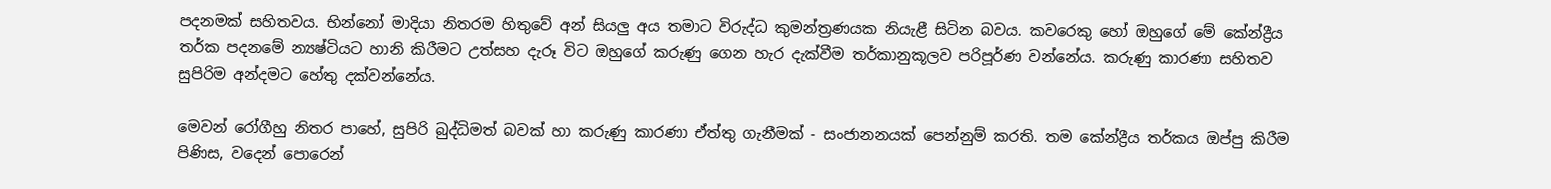පදනමක් සහිතවය. භින්නෝ මාදියා නිතරම හිතුවේ අන් සියලු අය තමාට විරුද්ධ කුමන්ත්‍රණයක නියැළී සිටින බවය. කවරෙකු හෝ ඔහුගේ මේ කේන්ද්‍රීය තර්ක පදනමේ න්‍යෂ්ටියට හානි කිරීමට උත්සහ දැරූ විට ඔහුගේ කරුණු ගෙන හැර දැක්වීම තර්කානුකූලව පරිපූර්ණ වන්නේය. කරුණු කාරණා සහිතව සුපිරිම අන්දමට හේතු දක්වන්නේය.

මෙවන් රෝගීහු නිතර පාහේ, සුපිරි බුද්ධිමත් බවක් හා කරුණු කාරණා ඒත්තු ගැනීමක් - සංජානනයක් පෙන්නුම් කරති. තම කේන්ද්‍රීය තර්කය ඔප්පු කිරීම පිණිස, වදෙන් පොරෙන්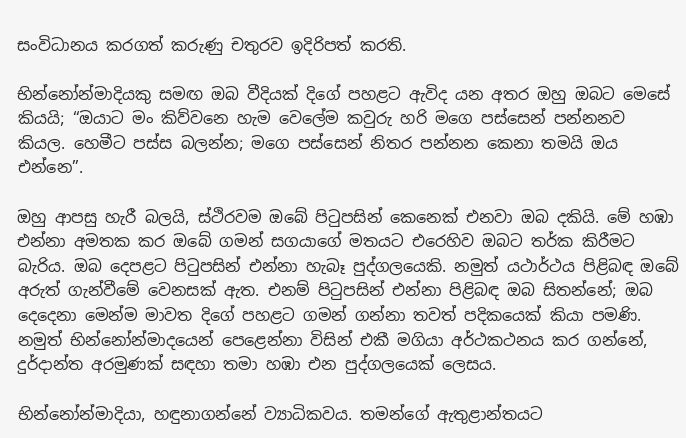සංවිධානය කරගත් කරුණු චතුරව ඉදිරිපත් කරති.

භින්නෝන්මාදියකු සමඟ ඔබ වීදියක් දිගේ පහළට ඇවිද යන අතර ඔහු ඔබට මෙසේ කියයි; “ඔයාට මං කිව්වනෙ හැම වෙලේම කවුරු හරි මගෙ පස්සෙන් පන්නනව කියල. හෙමීට පස්ස බලන්න‍; මගෙ පස්සෙන් නිතර පන්නන කෙනා තමයි ඔය එන්නෙ”.

ඔහු ආපසු හැරී බලයි, ස්ථිරවම ඔබේ පිටුපසින් කෙනෙක් එනවා ඔබ දකියි. මේ හඹා එන්නා අමතක කර ඔබේ ගමන් සගයාගේ මතයට එරෙහිව ඔබට තර්ක කිරීමට බැරිය. ඔබ දෙපළට පිටුපසින් එන්නා හැබෑ පුද්ගලයෙකි. නමුත් යථාර්ථය පිළිබඳ ඔබේ අරුත් ගැන්වීමේ වෙනසක් ඇත. එනම් පිටුපසින් එන්නා පිළිබඳ ඔබ සිතන්නේ; ඔබ දෙදෙනා මෙන්ම මාවත දිගේ පහළට ගමන් ගන්නා තවත් පදිකයෙක් කියා පමණි. නමුත් භින්නෝන්මාදයෙන් පෙළෙන්නා විසින් එකී මගියා අර්ථකථනය කර ගන්නේ, දුර්දාන්ත අරමුණක් සඳහා තමා හඹා එන පුද්ගලයෙක් ලෙසය.

භින්නෝන්මාදියා, හඳුනාගන්නේ ව්‍යාධිකවය. තමන්ගේ ඇතුළාන්තයට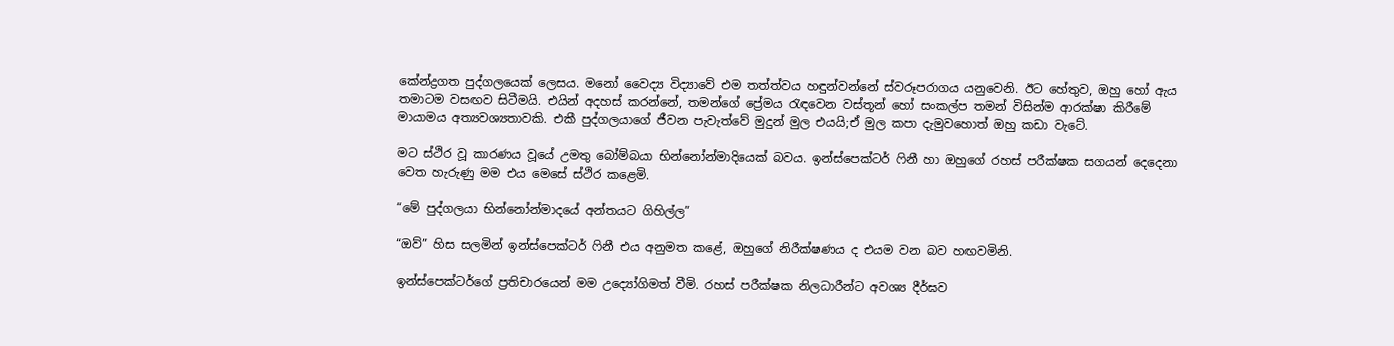කේන්ද්‍රගත පුද්ගලයෙක් ලෙසය. මනෝ වෛද්‍ය විද්‍යාවේ එම තත්ත්වය හඳුන්වන්නේ ස්වරූපරාගය යනුවෙනි. ඊට හේතුව, ඔහු හෝ ඇය තමාටම වසඟව සිටීමයි. එයින් අදහස් කරන්නේ, තමන්ගේ ප්‍රේමය රැඳවෙන වස්තූන් හෝ සංකල්ප තමන් විසින්ම ආරක්ෂා කිරීමේ මායාමය අත්‍යවශ්‍යතාවකි. එකී පුද්ගලයාගේ ජීවන පැවැත්වේ මුදුන් මුල එයයි;ඒ මුල කපා දැමුවහොත් ඔහු කඩා වැටේ.

මට ස්ථිර වූ කාරණය වූයේ උමතු බෝම්බයා භින්නෝන්මාදියෙක් බවය. ඉන්ස්පෙක්ටර් ෆිනී හා ඔහුගේ රහස් පරීක්ෂක සගයන් දෙදෙනා වෙත හැරුණු මම එය මෙසේ ස්ථිර කළෙමි.

“මේ පුද්ගලයා භින්නෝන්මාදයේ අන්තයට ගිහිල්ල”

“ඔව්” හිස සලමින් ඉන්ස්පෙක්ටර් ෆිනී එය අනුමත කළේ, ඔහුගේ නිරීක්ෂණය ද එයම වන බව හඟවමිනි.

ඉන්ස්පෙක්ටර්ගේ ප්‍රතිචාරයෙන් මම උද්‍යෝගිමත් වීමි. රහස් පරීක්ෂක නිලධාරීන්ට අවශ්‍ය දීර්ඝව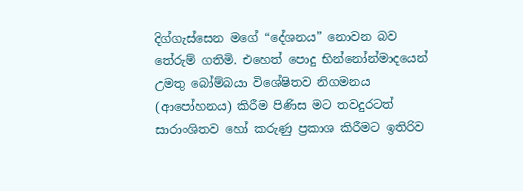දිග්ගැස්සෙන මගේ “දේශනය” නොවන බව තේරුම් ගතිමි. එහෙත් පොදු භින්නෝන්මාදයෙන් උමතු බෝම්බයා විශේෂිතව නිගමනය (ආපෝහනය) කිරීම පිණිස මට තවදුරටත් සාරාංශිතව හෝ කරුණු ප්‍රකාශ කිරීමට ඉතිරිව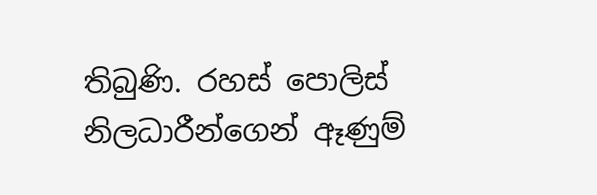තිබුණි. රහස් පොලිස් නිලධාරීන්ගෙන් ඈණුම්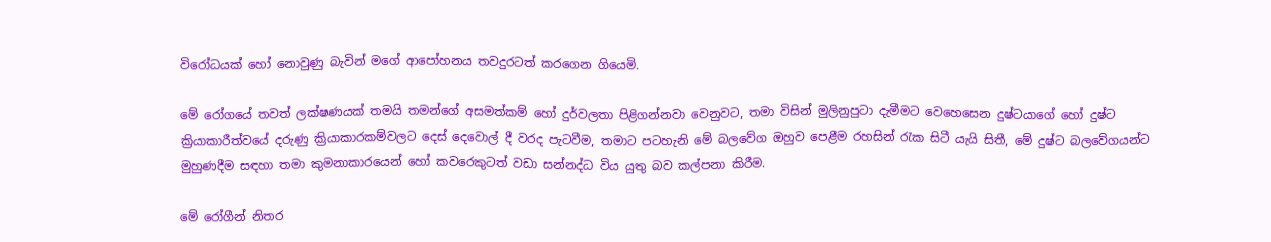විරෝධයක් හෝ නොවුණු බැවින් මගේ ආපෝහනය තවදුරටත් කරගෙන ගියෙමි.

මේ රෝගයේ තවත් ලක්ෂණයක් තමයි තමන්ගේ අසමත්කම් හෝ දුර්වලතා පිළිගන්නවා වෙනුවට, තමා විසින් මුලිනුපුටා දැමීමට වෙහෙසෙන දුෂ්ටයාගේ හෝ දුෂ්ට ක්‍රියාකාරීත්වයේ දරුණු ක්‍රියාකාරකම්වලට දෙස් දෙවොල් දී වරද පැටවීම, තමාට පටහැනි මේ බලවේග ඔහුව පෙළීම රහසින් රැක සිටී යැයි සිතී, මේ දුෂ්ට බලවේගයන්ට මුහුණදීම සඳහා තමා කුමනාකාරයෙන් හෝ කවරෙකුටත් වඩා සන්නද්ධ විය යුතු බව කල්පනා කිරීම.

මේ රෝගීන් නිතර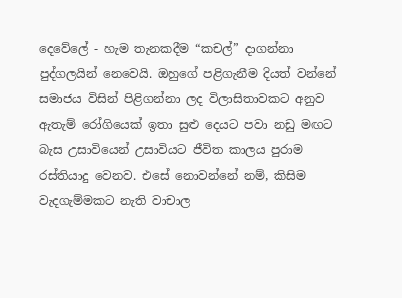දෙවේලේ - හැම තැනකදීම “කචල්” දාගන්නා පුද්ගලයින් නෙවෙයි. ඔහුගේ පළිගැනීම දියත් වන්නේ සමාජය විසින් පිළිගන්නා ලද විලාසිතාවකට අනුව ඇතැම් රෝගියෙක් ඉතා සුළු දෙයට පවා නඩු මඟට බැස උසාවියෙන් උසාවියට ජීවිත කාලය පුරාම රස්තියාදු වෙනව. එසේ නොවන්නේ නම්, කිසිම වැදගැම්මකට නැති වාචාල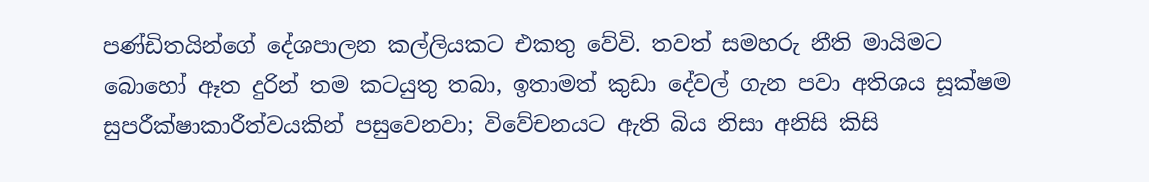පණ්ඩිතයින්ගේ දේශපාලන කල්ලියකට එකතු වේවි. තවත් සමහරු නීති මායිමට බොහෝ ඈත දුරින් තම කටයුතු තබා, ඉතාමත් කුඩා දේවල් ගැන පවා අතිශය සූක්ෂම සුපරීක්ෂාකාරීත්වයකින් පසුවෙනවා; විවේචනයට ඇති බිය නිසා අනිසි කිසි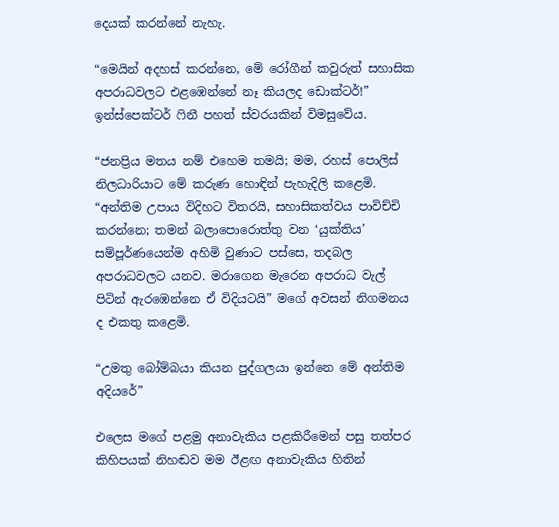දෙයක් කරන්නේ නැහැ.

“මෙයින් අදහස් කරන්නෙ, මේ රෝගීන් කවුරුත් සහාසික අපරාධවලට එළඹෙන්නේ නෑ කියලද ඩොක්ටර්!” ඉන්ස්පෙක්ටර් ෆිනී පහත් ස්වරයකින් විමසුවේය.

“ජනප්‍රිය මතය නම් එහෙම තමයි; මම, රහස් පොලිස් නිලධාරියාට මේ කරුණ හොඳින් පැහැදිලි කළෙමි. “අන්තිම උපාය විදිහට විතරයි, සහාසිකත්වය පාවිච්චි කරන්නෙ; තමන් බලාපොරොත්තු වන ‘යුක්තිය’ සම්පූර්ණයෙන්ම අහිමි වුණාට පස්සෙ, තදබල අපරාධවලට යනව. මරාගෙන මැරෙන අපරාධ වැල් පිටින් ඇරඹෙන්නෙ ඒ විදියටයි” මගේ අවසන් නිගමනය ද එකතු කළෙමි.

“උමතු බෝම්බයා කියන පුද්ගලයා ඉන්නෙ මේ අන්තිම අදියරේ”

එලෙස මගේ පළමු අනාවැකිය පළකිරීමෙන් පසු තත්පර කිහිපයක් නිහඬව මම ඊළඟ අනාවැකිය හිතින්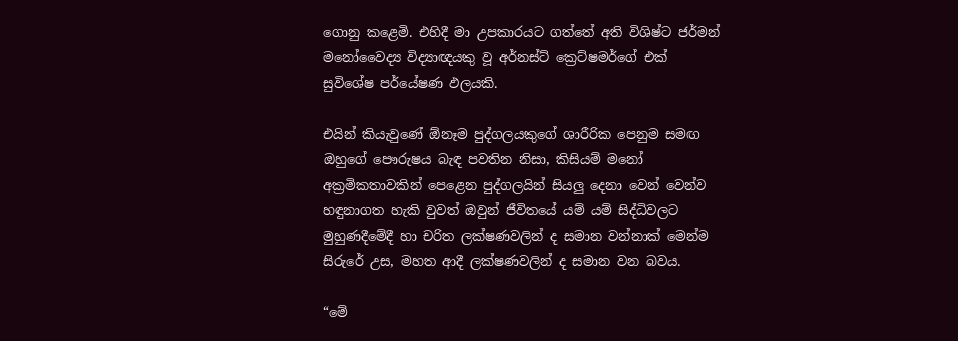ගොනු කළෙමි. එහිදී මා උපකාරයට ගත්තේ අති විශිෂ්ට ජර්මන් මනෝවෛද්‍ය විද්‍යාඥයකු වූ අර්නස්ට් ක්‍රෙට්ෂමර්ගේ එක් සුවිශේෂ පර්යේෂණ ඵලයකි.

එයින් කියැවුණේ ඕනෑම පුද්ගලයකුගේ ශාරීරික පෙනුම සමඟ ඔහුගේ පෞරුෂය බැඳ පවතින නිසා, කිසියම් මනෝ අක්‍රමිකතාවකින් පෙළෙන පුද්ගලයින් සියලු දෙනා වෙන් වෙන්ව හඳුනාගත හැකි වුවත් ඔවුන් ජීවිතයේ යම් යම් සිද්ධිවලට මුහුණදීමේදී හා චරිත ලක්ෂණවලින් ද සමාන වන්නාක් මෙන්ම සිරුරේ උස, මහත ආදී ලක්ෂණවලින් ද සමාන වන බවය.

“මේ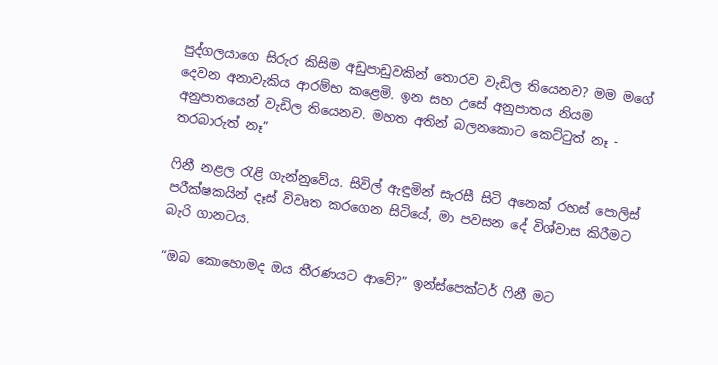පුද්ගලයාගෙ සිරුර කිසිම අඩුපාඩුවකින් තොරව වැඩිල තියෙනව? මම මගේ දෙවන අනාවැකිය ආරම්භ කළෙමි. ඉන සහ උසේ අනුපාතය නියම අනුපාතයෙන් වැඩිල තියෙනව. මහත අතින් බලනකොට කෙට්ටුත් නෑ - තරබාරුත් නෑ”

ෆිනී නළල රැළි ගැන්නුවේය. සිවිල් ඇඳුමින් සැරසී සිටි අනෙක් රහස් පොලිස් පරීක්ෂකයින් දෑස් විවෘත කරගෙන සිටියේ, මා පවසන ‍දේ විශ්වාස කිරීමට බැරි ගානටය.

“ඔබ කොහොමද ඔය තීරණයට ආවේ?” ඉන්ස්පෙක්ටර් ෆිනී ‍මට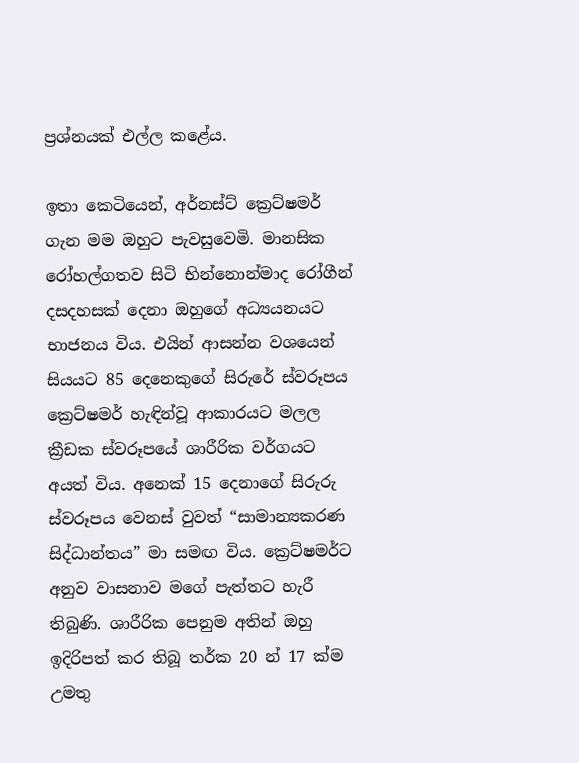ප්‍රශ්නයක් එල්ල කළේය.

ඉතා කෙටියෙන්, අර්නස්ට් ක්‍රෙට්ෂමර් ගැන මම ඔහුට පැවසුවෙමි. මානසික රෝහල්ගතව සිටි භින්නොන්මාද රෝගීන් දසදහසක් දෙනා ඔහුගේ අධ්‍යයනයට භාජනය විය. එයින් ආසන්න වශයෙන් සියයට 85 දෙනෙකුගේ සිරුරේ ස්වරූපය ක්‍රෙට්ෂමර් හැඳින්වූ ආකාරයට මලල ක්‍රීඩක ස්වරූපයේ ශාරීරික වර්ගයට අයත් විය. අනෙක් 15 දෙනාගේ සිරුරු ස්වරූපය වෙනස් වුවත් “සාමාන්‍යකරණ සිද්ධාන්තය” මා සමඟ විය. ක්‍රෙට්ෂමර්ට අනුව වාසනාව මගේ පැත්තට හැරී තිබුණි. ශාරීරික පෙනුම අතින් ඔහු ඉදිරිපත් කර තිබූ තර්ක 20 න් 17 ක්ම උමතු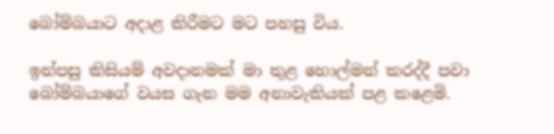බෝම්බයාට අදාළ කිරීමට මට පහසු විය.

ඉන්පසු කිසියම් අවදානමක් මා තුළ හොල්මන් කරද්දී පවා බෝම්බයාගේ වයස ගැන මම අනාවැකියක් පළ කළෙමි.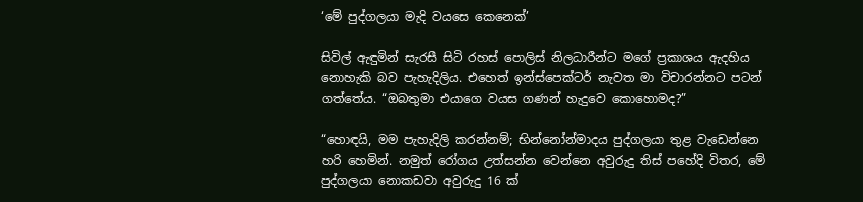‘මේ පුද්ගලයා මැදි වයසෙ කෙනෙක්’

සිවිල් ඇඳුමින් සැරසී සිටි රහස් පොලිස් නිලධාරීන්ට මගේ ප්‍රකාශය ඇදහිය නොහැකි බව පැහැදිලිය. එහෙත් ඉන්ස්පෙක්ටර් නැවත මා විචාරන්නට පටන් ගත්තේය. “ඔබතුමා එයාගෙ වයස ගණන් හැදුවෙ කොහොමද?”

“හොඳයි, මම පැහැදිලි කරන්නම්; භින්නෝන්මාදය පුද්ගලයා තුළ වැඩෙන්නෙ හරි හෙමින්. නමුත් රෝගය උත්සන්න වෙන්නෙ අවුරුදු තිස් පහේදි විතර, මේ පුද්ගලයා නොකඩවා අවුරුදු 16 ක්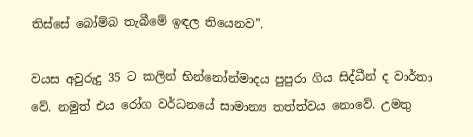තිස්සේ බෝම්බ තැබීමේ ඉඳල තියෙනව”.

වයස අවුරුදු 35 ට කලින් භින්නෝන්මාදය පුපුරා ගිය සිද්ධීන් ද වාර්තා වේ. නමුත් එය රෝග වර්ධනයේ සාමාන්‍ය තත්ත්වය නොවේ. උමතු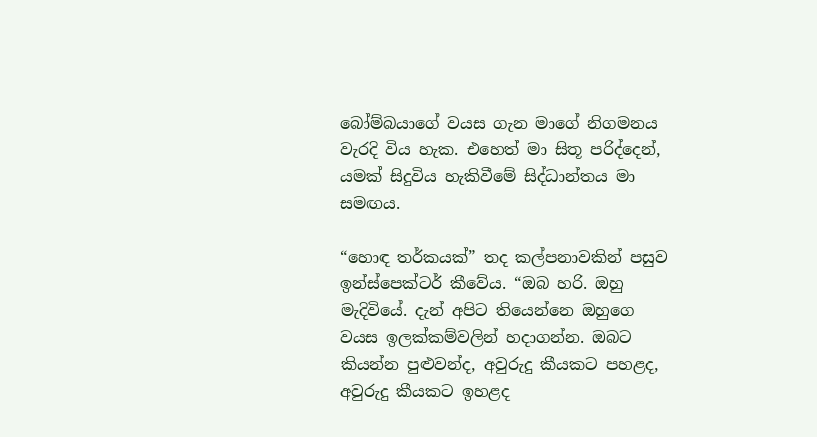බෝම්බයාගේ වයස ගැන මාගේ නිගමනය වැරදි විය හැක. එහෙත් මා සිතූ පරිද්දෙන්, යමක් සිදුවිය හැකිවීමේ සිද්ධාන්තය මා සමඟය.

“හොඳ තර්කයක්” තද කල්පනාවකින් පසුව ඉන්ස්පෙක්ටර් කීවේය. “ඔබ හරි. ඔහු මැදිවියේ. දැන් අපිට තියෙන්නෙ ඔහුගෙ වයස ඉලක්කම්වලින් හදාගන්න. ඔබට කියන්න පුළුවන්ද, අවුරුදු කීයකට පහළද, අවුරුදු කීයකට ඉහළද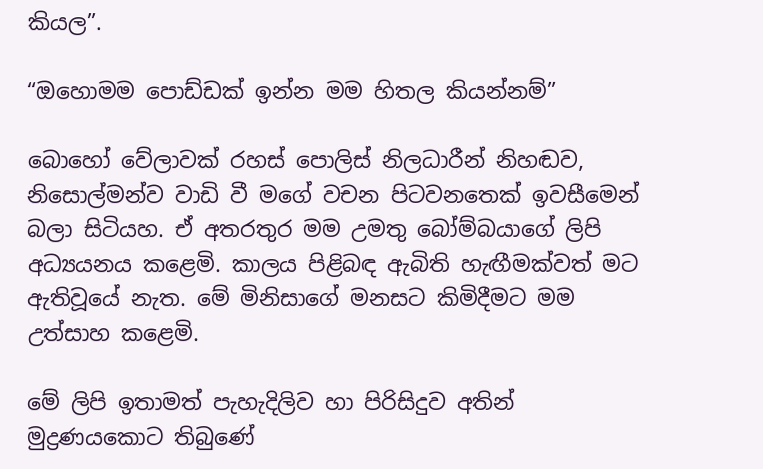කියල”.

“ඔහොමම පොඩ්ඩක් ඉන්න මම හිතල කියන්නම්”

බොහෝ වේලාවක් රහස් පොලිස් නිලධාරීන් නිහඬව, නිසොල්මන්ව වාඩි වී මගේ වචන පිට‍වනතෙක් ඉවසීමෙන් බලා සිටියහ. ඒ අතරතුර මම උමතු බෝම්බයාගේ ලිපි අධ්‍යයනය කළෙමි. කාලය පිළිබඳ ඇබිති හැඟීමක්වත් මට ඇතිවූයේ නැත. මේ මිනිසාගේ මනසට කිමිදීමට මම උත්සාහ කළෙමි.

මේ ලිපි ඉතාමත් පැහැදිලිව හා පිරිසිදුව අතින් මුද්‍රණයකොට තිබුණේ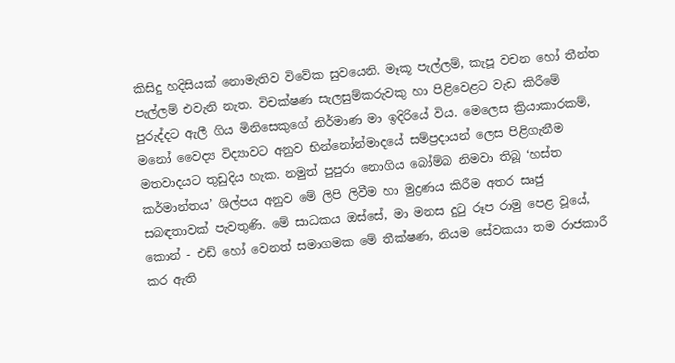කිසිදු හදිසියක් නොමැතිව විවේක සුවයෙනි. මෑකූ පැල්ලම්, කැපූ වචන හෝ තීන්ත පැල්ලම් එවැනි නැත. විචක්ෂණ සැලසුම්කරුවකු හා පිළිවෙළට වැඩ කිරීමේ පුරුද්දට ඇලී ගිය මිනිසෙකුගේ නිර්මාණ මා ඉදිරියේ විය. මෙලෙස ක්‍රියාකාරකම්, මනෝ වෛද්‍ය විද්‍යාවට අනුව භින්නෝන්මාදයේ සම්ප්‍රදායන් ලෙස පිළිගැනීම මතවාදයට තුඩුදිය හැක. නමුත් පුපුරා නොගිය බෝම්බ නිමවා තිබූ ‘හස්ත කර්මාන්තය’ ශිල්පය අනුව මේ ලිපි ලිවීම හා මුද්‍රණය කිරීම අතර සෘජු සබඳතාවක් පැවතුණි. මේ සාධකය ඔස්සේ, මා මනස දුටු රූප රාමු පෙළ වූයේ, කොන් - එඩ් හෝ වෙනත් සමාගමක මේ තීක්ෂණ, නියම සේවකයා තම රාජකාරී කර ඇති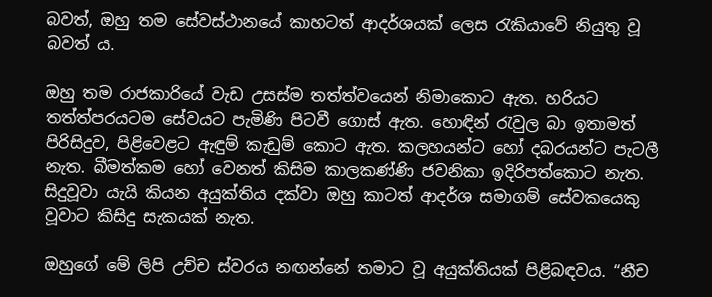බවත්, ඔහු තම සේවස්ථානයේ කාහටත් ආදර්ශයක් ලෙස රැකියාවේ නියුතු වූ බවත් ය.

ඔහු තම රාජකාරියේ වැඩ උසස්ම තත්ත්වයෙන් නිමාකොට ඇත. හරියට තත්ත්පරයටම සේවයට පැමිණි පිටවී ගොස් ඇත. හොඳින් රැවුල බා ඉතාමත් පිරිසිදුව, පිළිවෙළට ඇඳුම් කැඩුම් කොට ඇත. කලහයන්ට හෝ දබරයන්ට පැටලී නැත. බීමත්කම හෝ වෙනත් කිසිම කාලකණ්ණි ජවනිකා ඉදිරිපත්කොට නැත. සිදුවූවා යැයි කියන අයුක්තිය දක්වා ඔහු කාටත් ආදර්ශ සමාගම් සේවකයෙකු වූවාට කිසිදු සැකයක් නැත.

ඔහුගේ මේ ලිපි උච්ච ස්වරය නඟන්නේ තමාට වූ අයුක්තියක් පිළිබඳවය. “නීච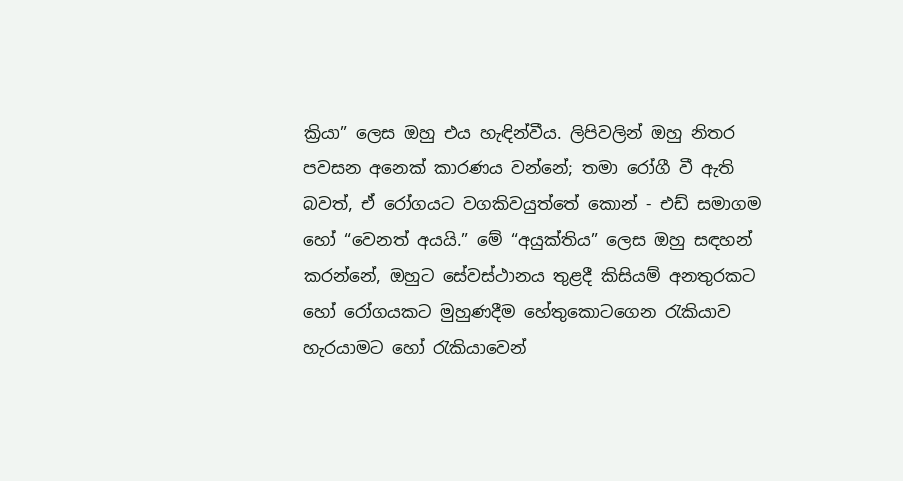ක්‍රියා” ලෙස ඔහු එය හැඳින්වීය. ලිපිවලින් ඔහු නිතර පවසන අනෙක් කාරණය වන්නේ; තමා රෝගී වී ඇති බවත්, ඒ රෝගයට වගකිවයුත්තේ කොන් - එඩ් සමාගම හෝ “වෙනත් අයයි.” මේ “අයුක්තිය” ලෙස ඔහු සඳහන් කරන්නේ, ඔහුට සේවස්ථානය තුළදී කිසියම් අනතුරකට හෝ රෝගයකට මුහුණදීම හේතුකොටගෙන රැකියාව හැරයාමට හෝ රැකියාවෙන්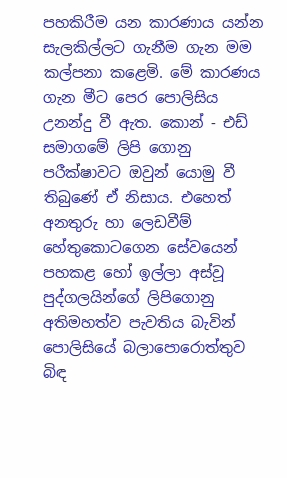පහකිරීම යන කාරණාය යන්න සැලකිල්ලට ගැනීම ගැන මම කල්පනා කළෙමි. මේ කාරණය ගැන මීට පෙර පොලිසිය උනන්දු වී ඇත. කොන් - එඩ් සමාගමේ ලිපි ගොනු පරීක්ෂාවට ඔවුන් යොමු වී තිබුණේ ඒ නිසාය. එහෙත් අනතුරු හා ලෙඩවීම් හේතුකොටගෙන සේවයෙන් පහකළ හෝ ඉල්ලා අස්වූ පුද්ගලයින්ගේ ලිපිගොනු අතිමහත්ව පැවතිය බැවින් පොලිසියේ බලාපොරොත්තුව බිඳ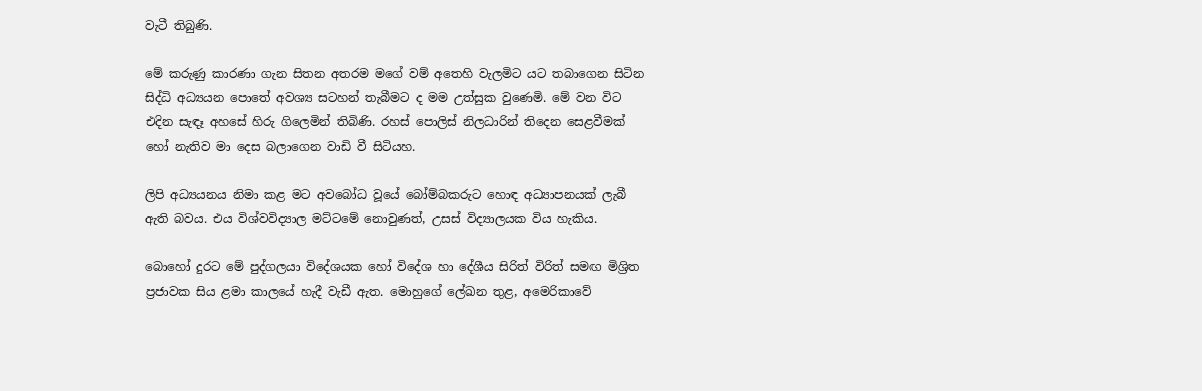වැටී තිබුණි.

මේ කරුණු කාරණා ගැන සිතන අතරම මගේ වම් අතෙහි වැලමිට යට තබාගෙන සිටින සිද්ධි අධ්‍යයන පොතේ අවශ්‍ය සටහන් තැබීමට ද මම උත්සුක වුණෙමි. මේ වන විට එදින සැඳෑ අහසේ හිරු ගිලෙමින් තිබිණි. රහස් පොලිස් නිලධාරින් තිදෙන සෙළවීමක් හෝ නැතිව මා දෙස බලාගෙන වාඩි වී සිටියහ.

ලිපි අධ්‍යයනය නිමා කළ මට අවබෝධ වූයේ බෝම්බකරුට හොඳ අධ්‍යාපනයක් ලැබී ඇති බවය. එය විශ්වවිද්‍යාල මට්ටමේ නොවුණත්, උසස් විද්‍යාලයක විය හැකිය.

බොහෝ දුරට මේ පුද්ගලයා විදේශයක හෝ විදේශ හා දේශීය සිරිත් විරිත් සමඟ මිශ්‍රිත ප්‍රජාවක සිය ළමා කාලයේ හැදී වැඩී ඇත. මොහුගේ ලේඛන තුළ, අමෙරිකාවේ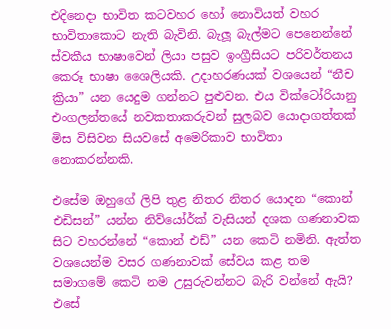එදිනෙදා භාවිත කටවහර හෝ නොවියත් වහර භාවිතාකොට නැති බැවිනි. බැලූ බැල්මට පෙනෙන්නේ ස්වකීය භාෂාවෙන් ලියා පසුව ඉංග්‍රීසියට පරිවර්තනය කෙරූ භාෂා ශෛලියකි. උදාහරණයක් වශයෙන් “නීච ක්‍රියා” යන යෙදුම ගන්නට පුළුවන. එය වික්ටෝරියානු එංගලන්තයේ නවකතාකරුවන් සුලබව යොදාගත්තක් මිස විසිවන සියවසේ අමෙරිකාව භාවිතා නොකරන්නකි.

එසේම ඔහුගේ ලිපි තුළ නිතර නිතර යොදන “කොන් එඩිසන්” යන්න නිව්යෝර්ක් වැසියන් දශක ගණනාවක සිට වහරන්නේ “කොන් එඩ්” යන කෙටි නමිනි. ඇත්ත වශයෙන්ම වසර ගණනාවක් සේවය කළ තම සමාගමේ කෙටි නම උසුරුවන්නට බැරි වන්නේ ඇයි? එසේ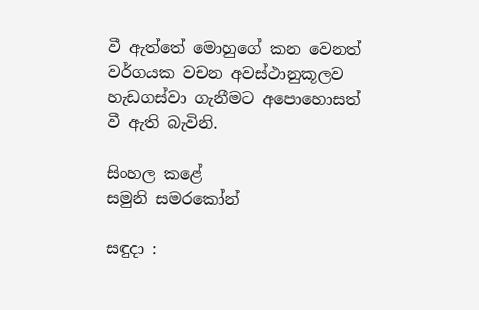වී ඇත්තේ මොහුගේ කන වෙනත් වර්ගයක වචන අවස්ථානුකූලව හැඩගස්වා ගැනීමට අපොහොසත් වී ඇති බැවිනි.

සිංහල කළේ
සමුනි සමරකෝන්

සඳුදා :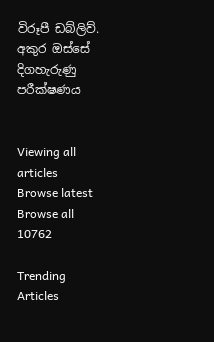විරූපී ඩබ්ලිව්. අකුර ඔස්සේ දිගහැරුණු පරීක්ෂණය


Viewing all articles
Browse latest Browse all 10762

Trending Articles